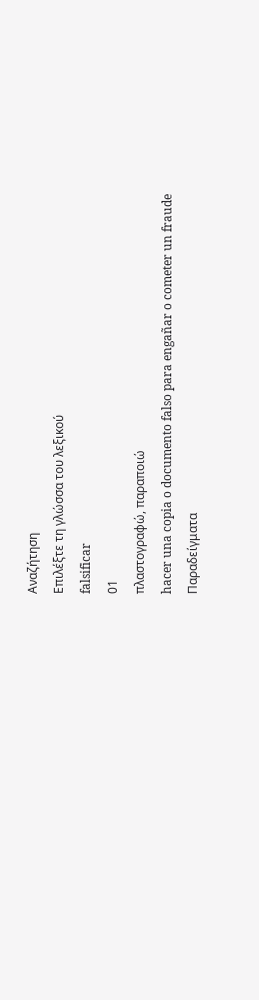Αναζήτηση
Επιλέξτε τη γλώσσα του λεξικού
falsificar
01
πλαστογραφώ, παραποιώ
hacer una copia o documento falso para engañar o cometer un fraude
Παραδείγματα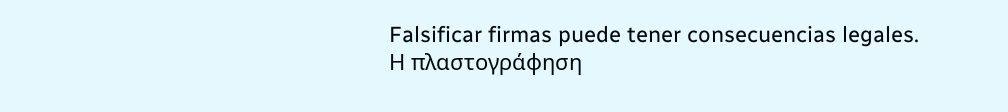Falsificar firmas puede tener consecuencias legales.
Η πλαστογράφηση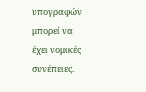υπογραφών μπορεί να έχει νομικές συνέπειες.